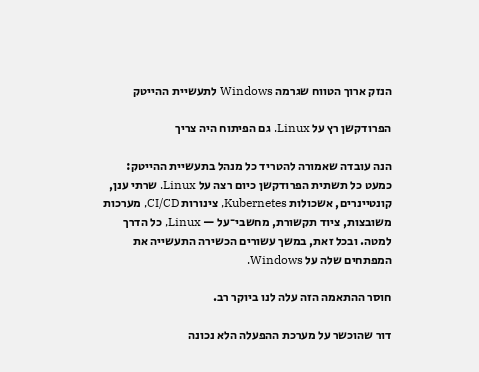הנזק ארוך הטווח שגרמה Windows לתעשיית ההייטק

הפרודקשן רץ על Linux. גם הפיתוח היה צריך

הנה עובדה שאמורה להטריד כל מנהל בתעשיית ההייטק: כמעט כל תשתית הפרודקשן כיום רצה על Linux. שרתי ענן, קונטיינרים, אשכולות Kubernetes, צינורות CI/CD, מערכות משובצות, ציוד תקשורת, מחשבי־על — Linux, כל הדרך למטה. ובכל זאת, במשך עשורים הכשירה התעשייה את המפתחים שלה על Windows.

חוסר ההתאמה הזה עלה לנו ביוקר רב.

דור שהוכשר על מערכת ההפעלה הלא נכונה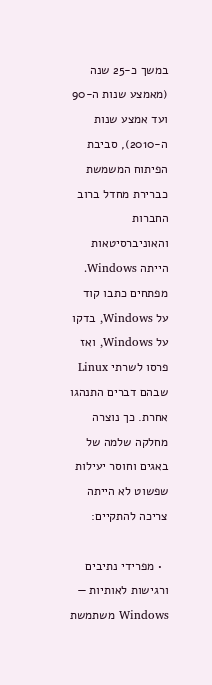במשך כ-25 שנה (מאמצע שנות ה-90 ועד אמצע שנות ה-2010), סביבת הפיתוח המשמשת כברירת מחדל ברוב החברות והאוניברסיטאות הייתה Windows. מפתחים כתבו קוד על Windows, בדקו על Windows, ואז פרסו לשרתי Linux שבהם דברים התנהגו אחרת. כך נוצרה מחלקה שלמה של באגים וחוסר יעילות שפשוט לא הייתה צריכה להתקיים:

  • מפרידי נתיבים ורגישות לאותיות — Windows משתמשת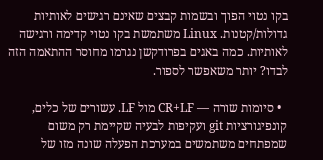בקו נטוי הפוך ובשמות קבצים שאינם רגישים לאותיות גדולות/קטנות. Linux משתמשת בקו נטוי קדימה ורגישה לאותיות. כמה באגים בפרודקשן נגרמו מחוסר ההתאמה הזה לבדו? יותר משאפשר לספור.

  • סיומות שורה — CR+LF מול LF. עשורים של כלים, קונפיגורציות git ועקיפות לבעיה שקיימת רק משום שמפתחים משתמשים במערכת הפעלה שונה מזו של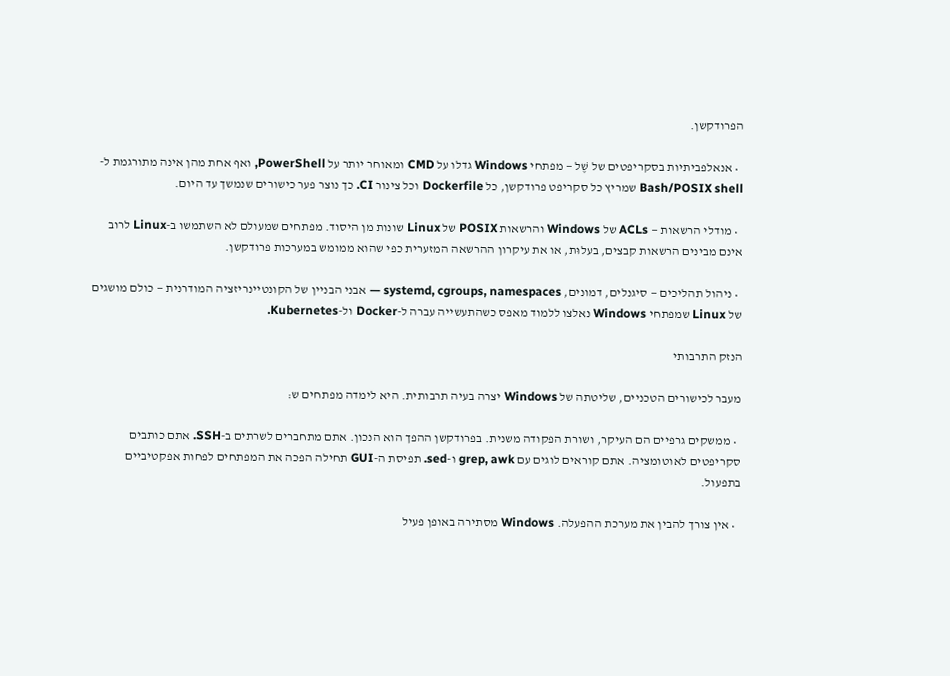הפרודקשן.

  • אנאלפביתיות בסקריפטים של שֶׁל — מפתחי Windows גדלו על CMD ומאוחר יותר על PowerShell, ואף אחת מהן אינה מתורגמת ל-Bash/POSIX shell שמריץ כל סקריפט פרודקשן, כל Dockerfile וכל צינור CI. כך נוצר פער כישורים שנמשך עד היום.

  • מודלי הרשאות — ACLs של Windows והרשאות POSIX של Linux שונות מן היסוד. מפתחים שמעולם לא השתמשו ב-Linux לרוב אינם מבינים הרשאות קבצים, בעלוּת, או את עיקרון ההרשאה המזערית כפי שהוא ממומש במערכות פרודקשן.

  • ניהול תהליכים — סיגנלים, דמונים, systemd, cgroups, namespaces — אבני הבניין של הקונטיינריזציה המודרנית — כולם מושגים של Linux שמפתחי Windows נאלצו ללמוד מאפס כשהתעשייה עברה ל-Docker ול-Kubernetes.

הנזק התרבותי

מעבר לכישורים הטכניים, שליטתה של Windows יצרה בעיה תרבותית. היא לימדה מפתחים ש:

  • ממשקים גרפיים הם העיקר, ושורת הפקודה משנית. בפרודקשן ההפך הוא הנכון. אתם מתחברים לשרתים ב-SSH. אתם כותבים סקריפטים לאוטומציה. אתם קוראים לוגים עם grep, awk ו-sed. תפיסת ה-GUI תחילה הפכה את המפתחים לפחות אפקטיביים בתפעול.

  • אין צורך להבין את מערכת ההפעלה. Windows מסתירה באופן פעיל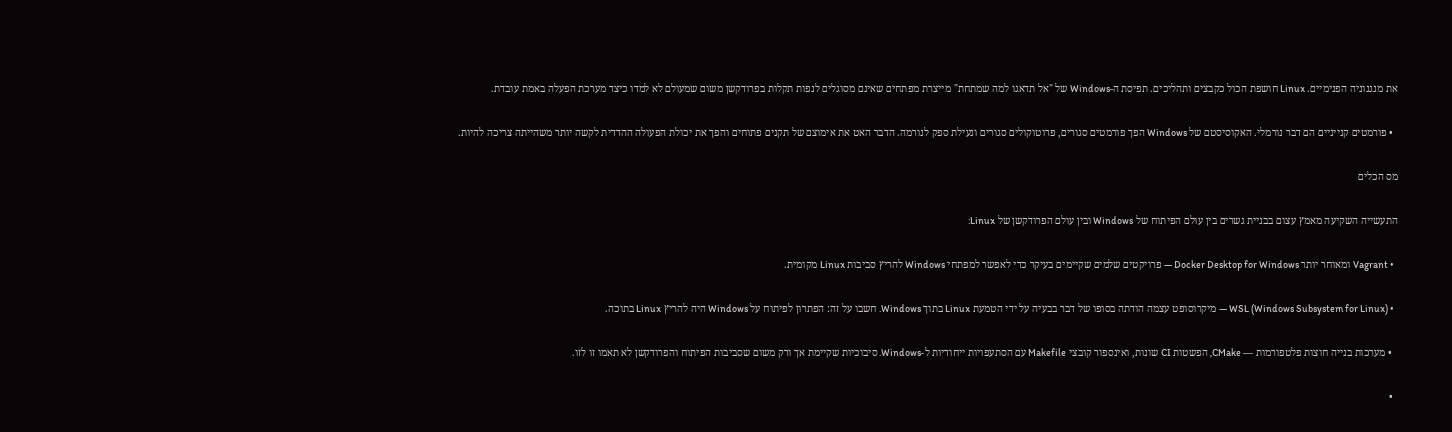את מנגנוניה הפנימיים. Linux חושפת הכול כקבצים ותהליכים. תפיסת ה-Windows של "אל תדאגו למה שמתחת" מייצרת מפתחים שאינם מסוגלים לנפות תקלות בפרודקשן משום שמעולם לא למדו כיצד מערכת הפעלה באמת עובדת.

  • פורמטים קנייניים הם דבר נורמלי. האקוסיסטם של Windows הפך פורמטים סגורים, פרוטוקולים סגורים ונעילת ספק לנורמה. הדבר האט את אימוצם של תקנים פתוחים והפך את יכולת הפעולה ההדדית לקשה יותר משהייתה צריכה להיות.

מס הכלים

התעשייה השקיעה מאמץ עצום בבניית גשרים בין עולם הפיתוח של Windows ובין עולם הפרודקשן של Linux:

  • Vagrant ומאוחר יותר Docker Desktop for Windows — פרויקטים שלמים שקיימים בעיקר כדי לאפשר למפתחי Windows להריץ סביבות Linux מקומית.

  • WSL (Windows Subsystem for Linux) — מיקרוסופט עצמה הודתה בסופו של דבר בבעיה על ידי הטמעת Linux בתוך Windows. חשבו על זה: הפתרון לפיתוח על Windows היה להריץ Linux בתוכה.

  • מערכות בנייה חוצות פלטפורמות — CMake, הפשטות CI שונות, ואינספור קובצי Makefile עם הסתעפויות ייחודיות ל-Windows. סיבוכיות שקיימת אך ורק משום שסביבות הפיתוח והפרודקשן לא תאמו זו לזו.

  •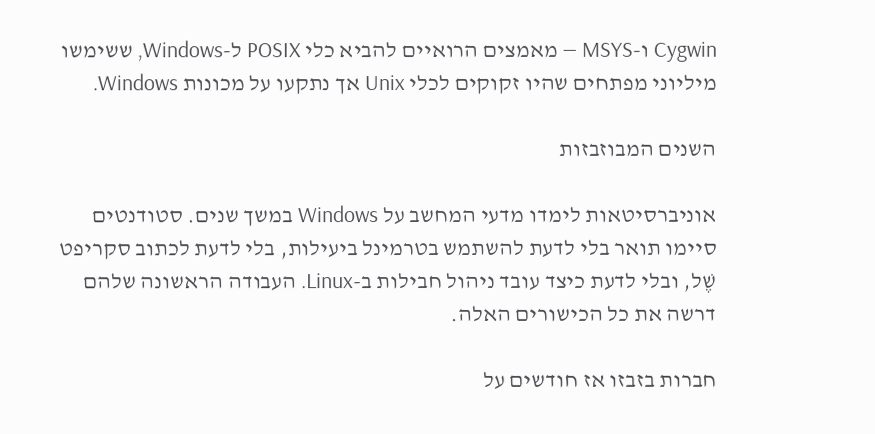Cygwin ו-MSYS — מאמצים הרואיים להביא כלי POSIX ל-Windows, ששימשו מיליוני מפתחים שהיו זקוקים לכלי Unix אך נתקעו על מכונות Windows.

השנים המבוזבזות

אוניברסיטאות לימדו מדעי המחשב על Windows במשך שנים. סטודנטים סיימו תואר בלי לדעת להשתמש בטרמינל ביעילות, בלי לדעת לכתוב סקריפט שֶׁל, ובלי לדעת כיצד עובד ניהול חבילות ב-Linux. העבודה הראשונה שלהם דרשה את כל הכישורים האלה.

חברות בזבזו אז חודשים על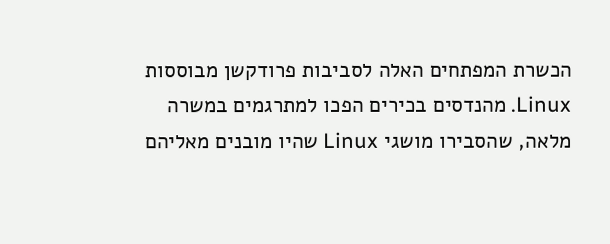הכשרת המפתחים האלה לסביבות פרודקשן מבוססות Linux. מהנדסים בכירים הפכו למתרגמים במשרה מלאה, שהסבירו מושגי Linux שהיו מובנים מאליהם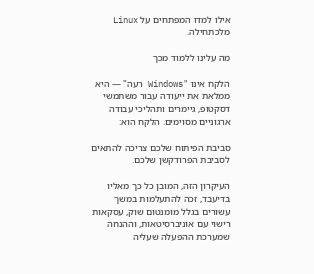אילו למדו המפתחים על Linux מלכתחילה.

מה עלינו ללמוד מכך

הלקח אינו "Windows רעה" — היא ממלאת את ייעודה עבור משתמשי דסקטופ, גיימרים ותהליכי עבודה ארגוניים מסוימים. הלקח הוא:

סביבת הפיתוח שלכם צריכה להתאים לסביבת הפרודקשן שלכם.

העיקרון הזה, המובן כל כך מאליו בדיעבד, זכה להתעלמות במשך עשורים בגלל מומנטום שוק, עסקאות רישוי עם אוניברסיטאות, וההנחה שמערכת ההפעלה שעליה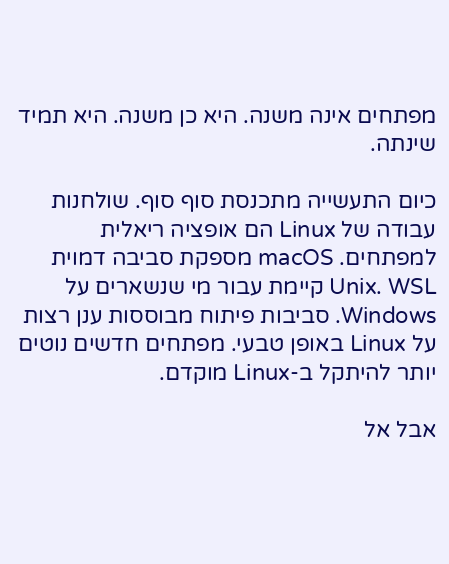מפתחים אינה משנה. היא כן משנה. היא תמיד שינתה.

כיום התעשייה מתכנסת סוף סוף. שולחנות עבודה של Linux הם אופציה ריאלית למפתחים. macOS מספקת סביבה דמוית Unix. WSL קיימת עבור מי שנשארים על Windows. סביבות פיתוח מבוססות ענן רצות על Linux באופן טבעי. מפתחים חדשים נוטים יותר להיתקל ב-Linux מוקדם.

אבל אל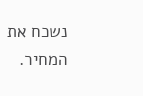נשכח את המחיר.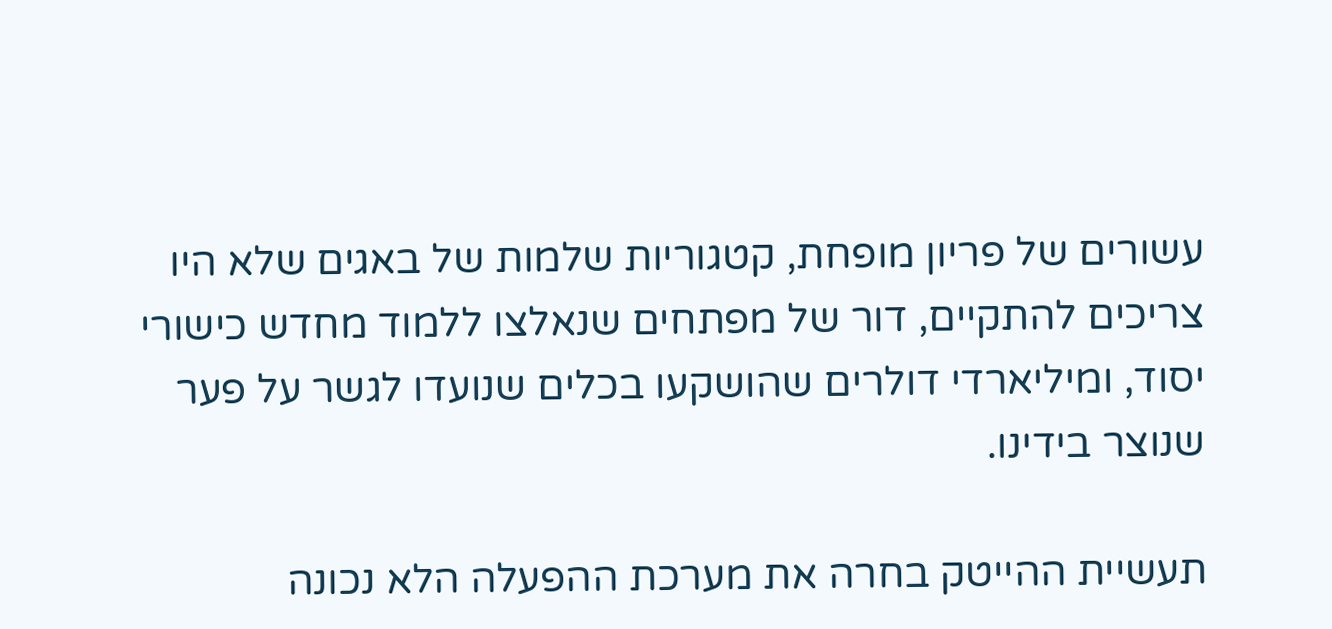עשורים של פריון מופחת, קטגוריות שלמות של באגים שלא היו צריכים להתקיים, דור של מפתחים שנאלצו ללמוד מחדש כישורי יסוד, ומיליארדי דולרים שהושקעו בכלים שנועדו לגשר על פער שנוצר בידינו.

תעשיית ההייטק בחרה את מערכת ההפעלה הלא נכונה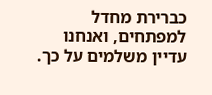כברירת מחדל למפתחים, ואנחנו עדיין משלמים על כך.